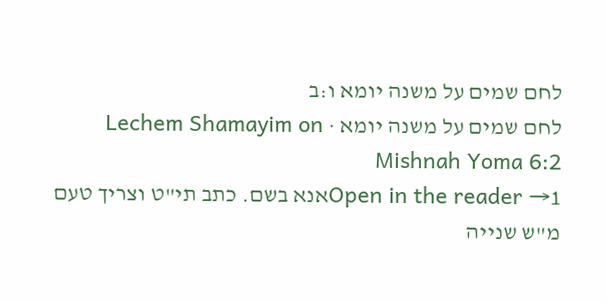לחם שמים על משנה יומא ו:ב
לחם שמים על משנה יומא · Lechem Shamayim on Mishnah Yoma 6:2
Open in the reader →1אנא בשם. כתב תי"ט וצריך טעם מ"ש שנייה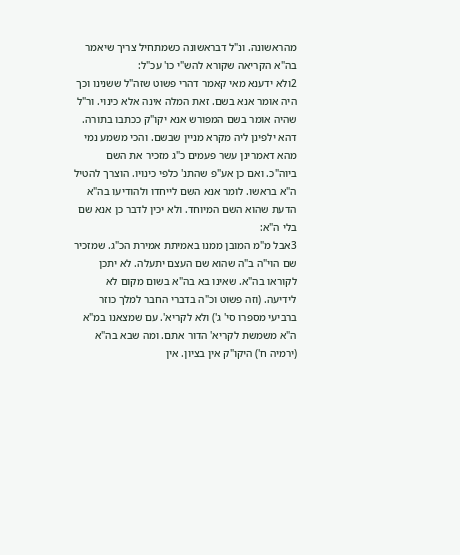מהראשונה. ונ"ל דבראשונה כשמתחיל צריך שיאמר בה"א הקריאה שקורא להש"י כו' עכ"ל:
2ולא ידענא מאי קאמר דהרי פשוט שזה"ל ששנינו וכך היה אומר אנא בשם. זאת המלה אינה אלא כינוי. ור"ל שהיה אומר בשם המפורש אנא יקו"ק ככתבו בתורה. דהא ילפינן ליה מקרא מניין שבשם. והכי משמע נמי מהא דאמרינן עשר פעמים כ"ג מזכיר את השם ביוה"כ. ואם כן אע"פ שהתנ' כלפי כינויו. הוצרך להטיל ה"א בראשו. לומר אנא השם לייחדו ולהודיעו בה"א הדעת שהוא השם המיוחד. ולא יכין לדבר כן אנא שם בלי ה"א:
3אבל מ"מ המובן ממנו באמיתת אמירת הכ"ג. שמזכיר שם הוי"ה ב"ה שהוא שם העצם יתעלה. לא יתכן לקוראו בה"א. שאינו בא בה"א בשום מקום לא לידיעה. (וזה פשוט וכ"ה בדברי החבר למלך כוזר ברביעי מספרו סי' ג') ולא לקריא'. עם שמצאנו במ"א ה"א משמשת לקריא' הדור אתם. ומה שבא בה"א (ירמיה ח') היקו"ק אין בציון. אין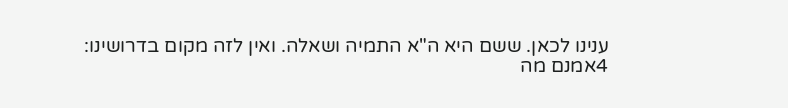ענינו לכאן. ששם היא ה"א התמיה ושאלה. ואין לזה מקום בדרושינו:
4אמנם מה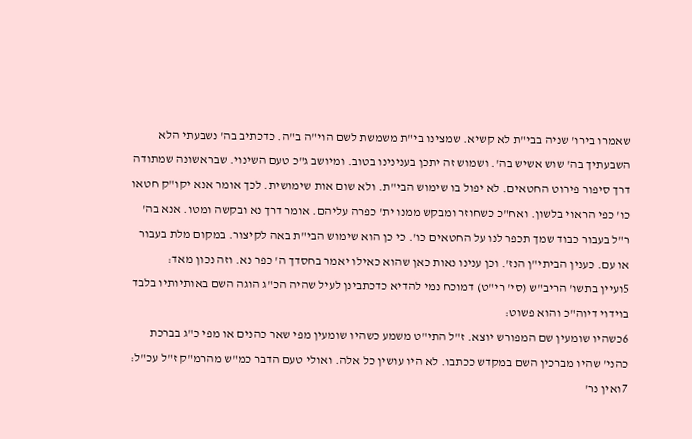שאמרו בירו' שניה בבי"ת לא קשיא. שמצינו בי"ת משמשת לשם הוי"ה ב"ה. כדכתיב בה' נשבעתי הלא השבעתיך בה' שוש אשיש בה'. ושמוש זה יתכן בענינינו בטוב. ומיושב ג"כ טעם השינוי. שבראשונה שמתודה דרך סיפור פירוט החטאים. לא יפול בו שימוש הבי"ת. ולא שום אות שימושית. לכך אומר אנא יקו"ק חטאו כו' כפי הראוי בלשון. ואח"כ כשחוזר ומבקש ממנו ית' כפרה עליהם. אומר דרך נא ובקשה ומטו. אנא בה' ר"ל בעבור כבוד שמך תכפר לנו על החטאים כו'. כי כן הוא שימוש הבי"ת באה לקיצור. במקום מלת בעבור או עם. כענין הביתי"ן הנז'. וכן ענינו נאות כאן שהוא כאילו יאמר בחסדך ה' כפר נא. וזה נכון מאד:
5ועיין בתשו' הריב"ש (סי' רי"ט) דמוכח נמי להדיא כדכתבינן לעיל שהיה הכ"ג הוגה השם באותיותיו בלבד בוידוי דיוה"כ והוא פשוט:
6כשהיו שומעין שם המפורש יוצא. ז"ל התי"ט משמע כשהיו שומעין מפי שאר כהנים או מפי כ"ג בברכת כהני' שהיו מברכין השם במקדש ככתבו. לא היו עושין כל אלה. ואולי טעם הדבר כמ"ש מהרמ"ק ז"ל עכ"ל:
7ואין נר'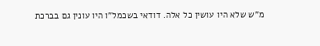מ"ש שלא היו עושין כל אלה. דודאי בשכמל"ו היו עונין גם בברכת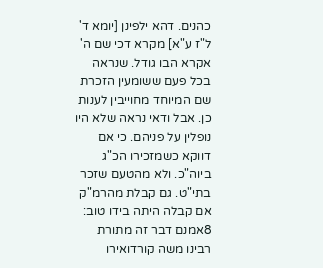כהנים. דהא ילפינן [יומא ד' ל"ז ע"א] מקרא דכי שם ה' אקרא הבו גודל. שנראה בכל פעם ששומעין הזכרת שם המיוחד מחוייבין לענות כן. אבל ודאי נראה שלא היו נופלין על פניהם. כי אם דווקא כשמזכירו הכ"ג ביוה"כ. ולא מהטעם שזכר בתי"ט. גם קבלת מהרמ"ק אם קבלה היתה בידו טוב:
8אמנם דבר זה מתורת רבינו משה קורדואירו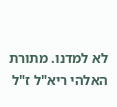לא למדנו. מתורת האלהי ריא"ל ז"ל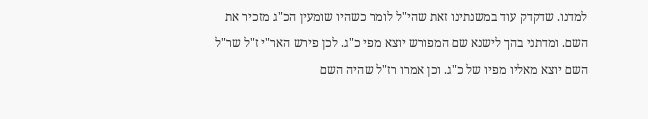למדנו. שדקדק עוד במשנתינו זאת שהי"ל לומר כשהיו שומעין הכ"ג מזכיר את השם. ומדתני בהך לישנא שם המפורש יוצא מפי כ"ג. לכן פירש האר"י ז"ל שר"ל השם יוצא מאליו מפיו של כ"ג. וכן אמרו רז"ל שהיה השם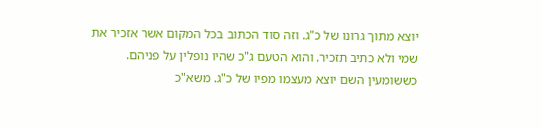יוצא מתוך גרונו של כ"ג. וזה סוד הכתוב בכל המקום אשר אזכיר את שמי ולא כתיב תזכיר. והוא הטעם ג"כ שהיו נופלין על פניהם. כששומעין השם יוצא מעצמו מפיו של כ"ג. משא"כ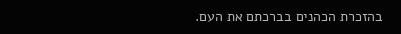בהזכרת הכהנים בברכתם את העם.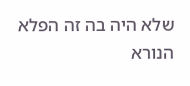שלא היה בה זה הפלא הנורא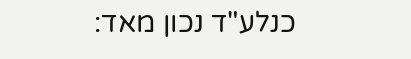כנלע"ד נכון מאד: